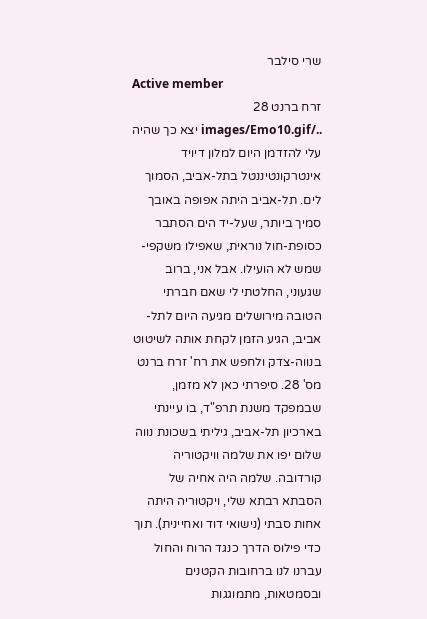שרי סילבר
Active member
זרח ברנט 28 ../images/Emo10.gif יצא כך שהיה עלי להזדמן היום למלון דיויד אינטרקונטיננטל בתל-אביב, הסמוך לים. תל-אביב היתה אפופה באובך סמיך ביותר, שעל-יד הים הסתבר כסופת-חול נוראית, שאפילו משקפי-שמש לא הועילו. אבל אני, ברוב שגעוני, החלטתי לי שאם חברתי הטובה מירושלים מגיעה היום לתל-אביב, הגיע הזמן לקחת אותה לשיטוט בנווה-צדק ולחפש את רח' זרח ברנט מס' 28. סיפרתי כאן לא מזמן, שבמפקד משנת תרפ"ד, בו עיינתי בארכיון תל-אביב, גיליתי בשכונת נווה שלום יפו את שלמה וויקטוריה קורדובה. שלמה היה אחיה של הסבתא רבתא שלי, ויקטוריה היתה אחות סבתי (נישואי דוד ואחיינית). תוך כדי פילוס הדרך כנגד הרוח והחול עברנו לנו ברחובות הקטנים ובסמטאות, מתמוגגות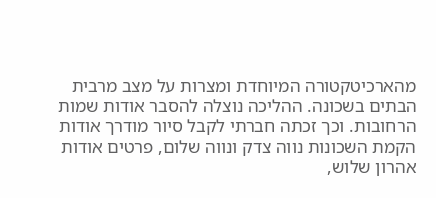מהארכיטקטורה המיוחדת ומצרות על מצב מרבית הבתים בשכונה. ההליכה נוצלה להסבר אודות שמות הרחובות. וכך זכתה חברתי לקבל סיור מודרך אודות הקמת השכונות נווה צדק ונווה שלום, פרטים אודות אהרון שלוש,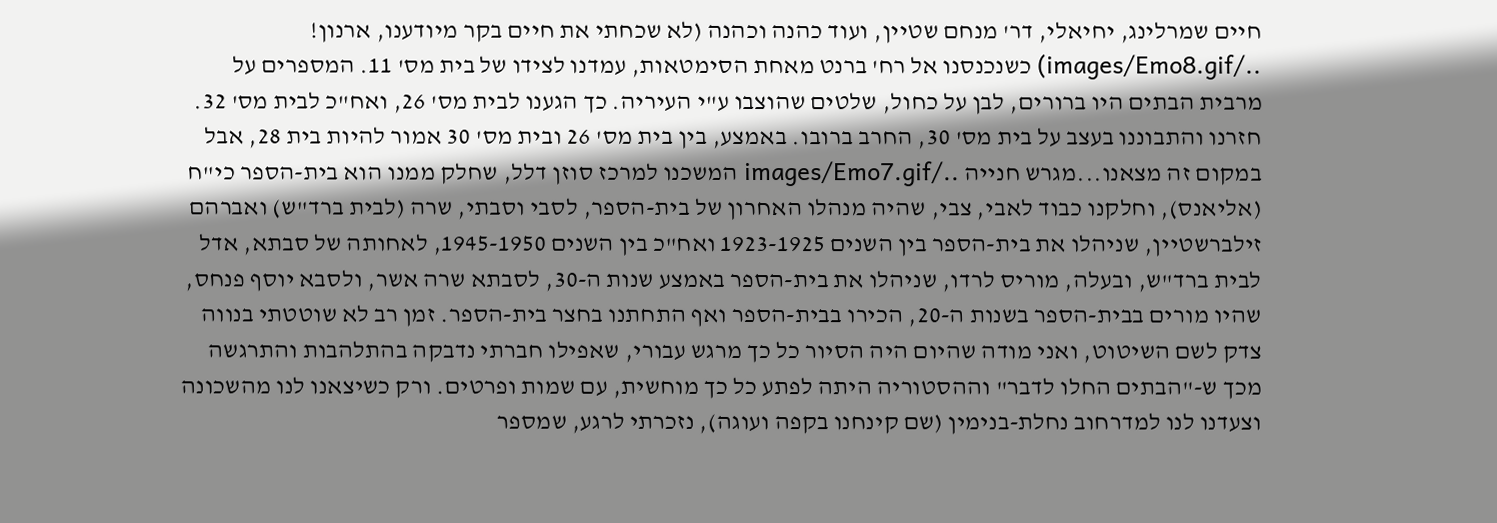חיים שמרלינג, יחיאלי, דר' מנחם שטיין, ועוד כהנה וכהנה (לא שכחתי את חיים בקר מיודענו, ארנון! ../images/Emo8.gif) כשנכנסנו אל רח' ברנט מאחת הסימטאות, עמדנו לצידו של בית מס' 11. המספרים על מרבית הבתים היו ברורים, לבן על כחול, שלטים שהוצבו ע"י העיריה. כך הגענו לבית מס' 26, ואח"כ לבית מס' 32. חזרנו והתבוננו בעצב על בית מס' 30, החרב ברובו. באמצע, בין בית מס' 26 ובית מס' 30 אמור להיות בית 28, אבל במקום זה מצאנו...מגרש חנייה ../images/Emo7.gif המשכנו למרכז סוזן דלל, שחלק ממנו הוא בית-הספר כי"ח (אליאנס), וחלקנו כבוד לאבי, צבי, שהיה מנהלו האחרון של בית-הספר, לסבי וסבתי, שרה (לבית ברד"ש) ואברהם זילברשטיין, שניהלו את בית-הספר בין השנים 1923-1925 ואח"כ בין השנים 1945-1950, לאחותה של סבתא, אדל לבית ברד"ש, ובעלה, מוריס לרדו, שניהלו את בית-הספר באמצע שנות ה-30, לסבתא שרה אשר, ולסבא יוסף פנחס, שהיו מורים בבית-הספר בשנות ה-20, הכירו בבית-הספר ואף התחתנו בחצר בית-הספר. זמן רב לא שוטטתי בנווה צדק לשם השיטוט, ואני מודה שהיום היה הסיור כל כך מרגש עבורי, שאפילו חברתי נדבקה בהתלהבות והתרגשה מכך ש-"הבתים החלו לדבר" וההסטוריה היתה לפתע כל כך מוחשית, עם שמות ופרטים. ורק כשיצאנו לנו מהשכונה וצעדנו לנו למדרחוב נחלת-בנימין (שם קינחנו בקפה ועוגה), נזכרתי לרגע, שמספר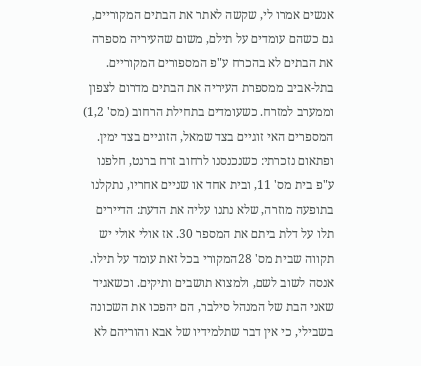אנשים אמרו לי, שקשה לאתר את הבתים המקוריים, גם כשהם עומדים על תילם, משום שהעיריה מספרה את הבתים לא בהכרח ע"פ המספורים המקוריים. בתל-אביב ממספרת העיריה את הבתים מדרום לצפון וממערב למזרח. כשעומדים בתחילת הרחוב (מס' 1,2) המספרים האי זוגיים בצד שמאל, הזוגיים בצד ימין. ופתאום נזכרתי: כשנכנסנו לרחוב זרח ברנט, חלפנו ע"פ בית מס' 11, ובית אחד או שניים אחריו, נתקלנו בתופעה מוזרה, שלא נתנו עליה את הדעת: הדיירים תלו על דלת ביתם את המספר 30. אז אולי אולי יש תקווה שבית מס' 28המקורי בכל זאת עומד על תילו. אנסה לשוב לשם, ולמצוא תושבים ותיקים. וכשאגיד שאני הבת של המנהל סילבר, הם יהפכו את השכונה בשבילי, כי אין דבר שתלמידיו של אבא והוריהם לא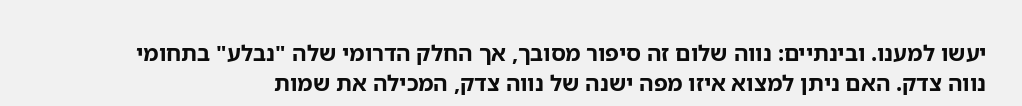יעשו למענו. ובינתיים: נווה שלום זה סיפור מסובך, אך החלק הדרומי שלה "נבלע" בתחומי נווה צדק. האם ניתן למצוא איזו מפה ישנה של נווה צדק, המכילה את שמות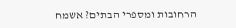הרחובות ומספרי הבתים? אשמח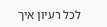לכל רעיון איך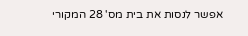אפשר לנסות את בית מס' 28 המקורי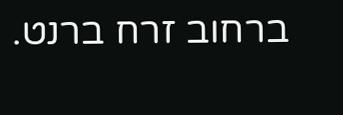ברחוב זרח ברנט.